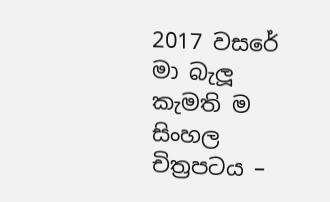2017 වසරේ මා බැලූ කැමති ම සිංහල චිත්‍රපටය –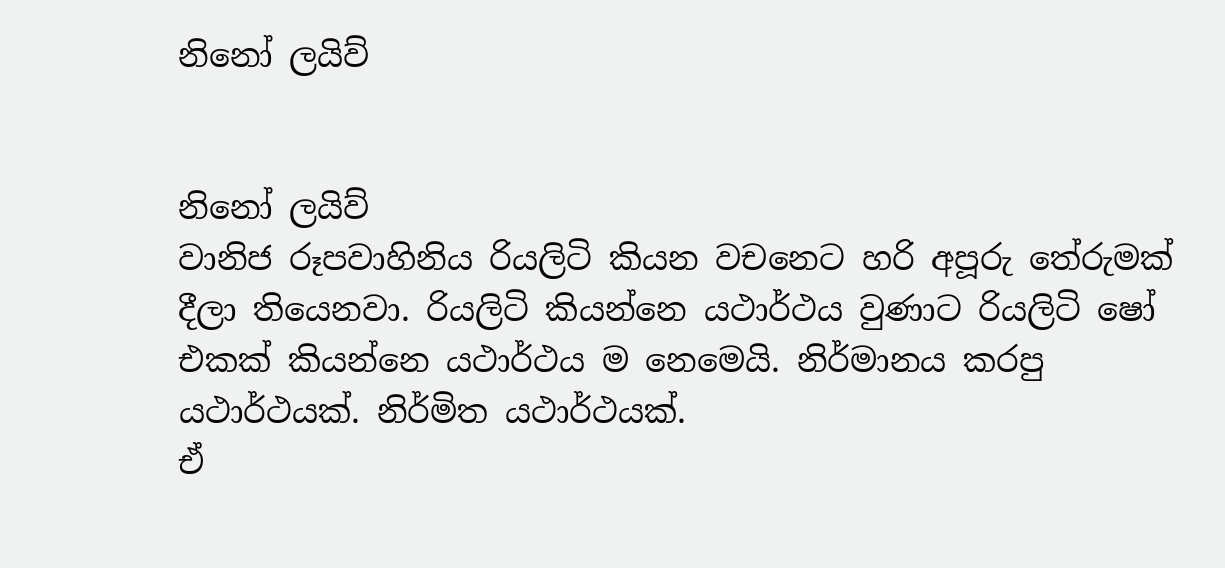නිනෝ ලයිව්


නිනෝ ලයිව්
වානිජ රූපවාහිනිය රියලිටි කියන වචනෙට හරි අපූරු තේරුමක් දීලා තියෙනවා. රියලිටි කියන්නෙ යථාර්ථය වුණාට රියලිටි ෂෝ එකක් කියන්නෙ යථාර්ථය ම නෙමෙයි. නිර්මානය කරපු යථාර්ථයක්. නිර්මිත යථාර්ථයක්.
ඒ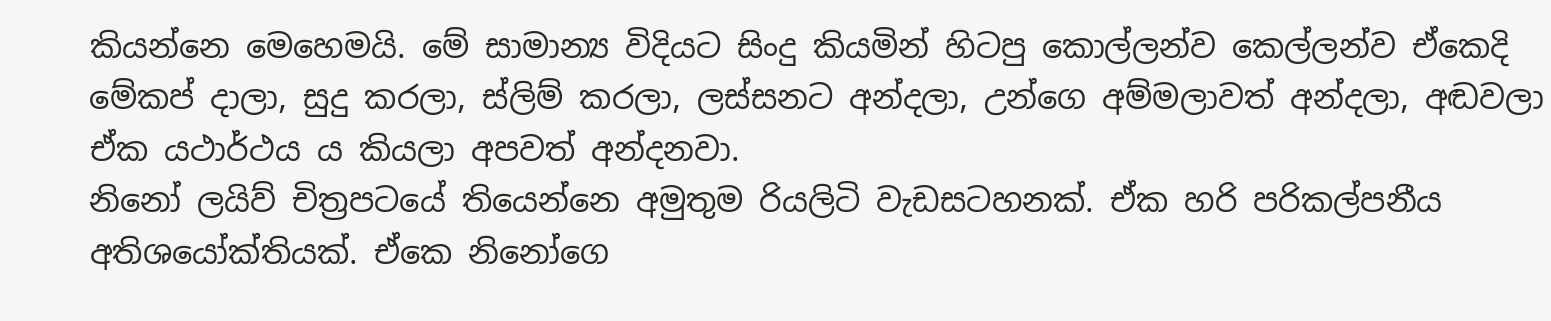කියන්නෙ මෙහෙමයි. මේ සාමාන්‍ය විදියට සිංදු කියමින් හිටපු කොල්ලන්ව කෙල්ලන්ව ඒකෙදි මේකප් දාලා, සුදු කරලා, ස්ලිම් කරලා, ලස්සනට අන්දලා, උන්ගෙ අම්මලාවත් අන්දලා, අඬවලා ඒක යථාර්ථය ය කියලා අපවත් අන්දනවා.
නිනෝ ලයිව් චිත්‍රපටයේ තියෙන්නෙ අමුතුම රියලිටි වැඩසටහනක්. ඒක හරි පරිකල්පනීය අතිශයෝක්තියක්. ඒකෙ නිනෝගෙ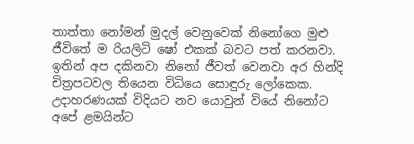තාත්තා නෝමන් මුදල් වෙනුවෙක් නිනෝගෙ මුළු ජීවිතේ ම රියලිටි ෂෝ එකක් බවට පත් කරනවා. ඉතින් අප දකිනවා නිනෝ ජීවත් වෙනවා අර හින්දි චිත්‍රපටවල තියෙන විධියෙ සොඳුරු ලෝකෙක. උදාහරණයක් විදියට නව යොවුන් වියේ නිනෝට අපේ ළමයින්ට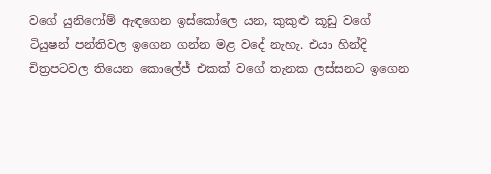වගේ යුනිෆෝම් ඇඳගෙන ඉස්කෝලෙ යන, කුකුළු කූඩු වගේ ටියුෂන් පන්තිවල ඉගෙන ගන්න මළ වදේ නැහැ. එයා හින්දි චිත්‍රපටවල තියෙන කොලේජ් එකක් වගේ තැනක ලස්සනට ඉගෙන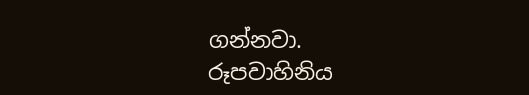ගන්නවා.
රූපවාහිනිය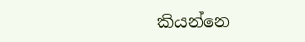කියන්නෙ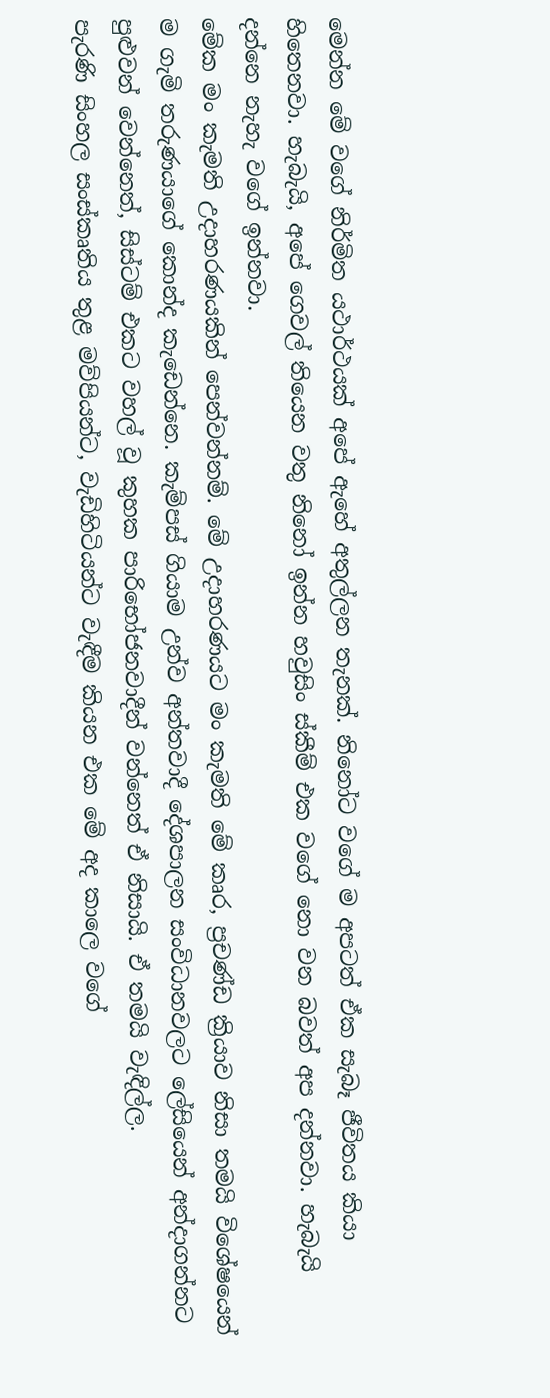මෙන්න මේ වගේ නිර්මිත යථාර්ථයක් අපේ ඇහේ අතුල්ලන තැනක්. නිනෝට වගේ ම අපටත් ඒක සැබෑ ජීවිතය කියා හිතෙනවා. හැබැයි, අපේ ගෙවල් තියෙන වතු නිනෝ ඉන්න හවුසිං ස්කීම් එක වගේ නො වන බවත් අප දන්නවා. හැබැයි දන්නෙ නැහැ වගේ ඉන්නවා.
මේක මං කැමති උදාහරණයකින් පෙන්වන්නම්. මේ උදාහරණයට මං කැමති මේ කෘර, ප්‍රචණ්ඩ ක්‍රියාව නිසා තමයි විශේෂයෙන් ම ගැමි තරුණයාගේ කොන්ද කැඩෙන්නෙ. කැම්පස් ගියාම උන්ව අන්තවාදී දේශපාලන සංවිධානවලට ලේසියෙන් අන්දාගන්නට පුළුවන් වෙන්නෙත්, සිස්ටම් එකට වහල් වූ කුහක පාරිභෝජනවාදීන් වන්නෙත් ඒ නිසායි. ඒ තමයි වැඳිල්ල.
පැරණි සිංහල සංස්කෘතිය තුළ මව්පියන්ට, වැඩිහිටියන්ට වැඳීම කියන එක මේ අද කාලෙ වගේ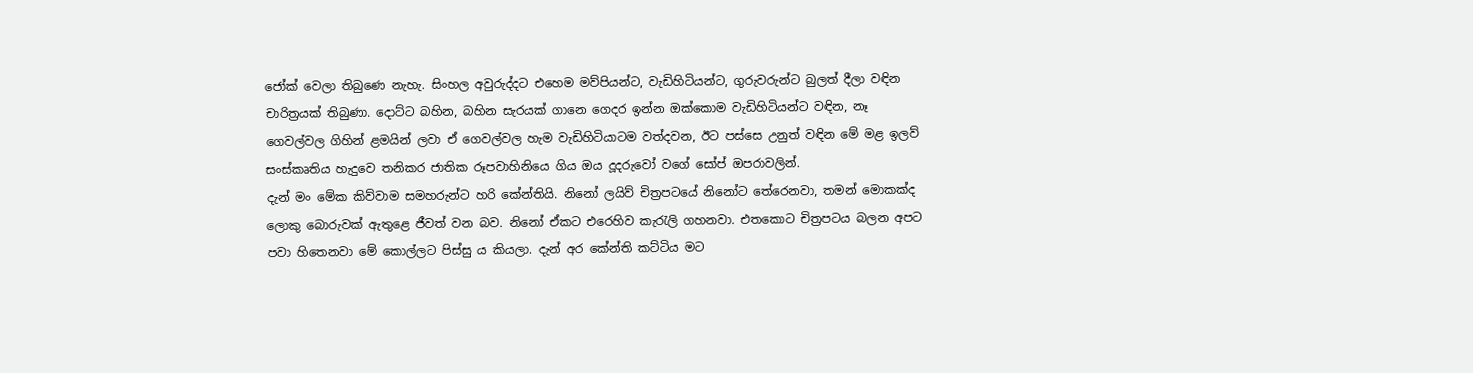ජෝක් වෙලා තිබුණෙ නැහැ. සිංහල අවුරුද්දට එහෙම මව්පියන්ට, වැඩිහිටියන්ට, ගුරුවරුන්ට බුලත් දීලා වඳින චාරිත්‍රයක් තිබුණා. දොට්ට බහින, බහින සැරයක් ගානෙ ගෙදර ඉන්න ඔක්කොම වැඩිහිටියන්ට වඳින, නෑ ගෙවල්වල ගිහින් ළමයින් ලවා ඒ ගෙවල්වල හැම වැඩිහිටියාටම වත්දවන, ඊට පස්සෙ උනුත් වඳින මේ මළ ඉලව් සංස්කෘතිය හැදුවෙ තනිකර ජාතික රූපවාහිනියෙ ගිය ඔය දූදරුවෝ වගේ සෝප් ඔපරාවලින්.
දැන් මං මේක කිව්වාම සමහරුන්ට හරි කේන්තියි. නිනෝ ලයිව් චිත්‍රපටයේ නිනෝට තේරෙනවා, තමන් මොකක්ද ලොකු බොරුවක් ඇතුළෙ ජීවත් වන බව. නිනෝ ඒකට එරෙහිව කැරැලි ගහනවා. එතකොට චිත්‍රපටය බලන අපට පවා හිතෙනවා මේ කොල්ලට පිස්සු ය කියලා. දැන් අර කේන්ති කට්ටිය මට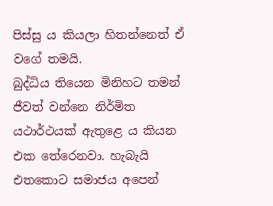පිස්සු ය කියලා හිතන්නෙත් ඒ වගේ තමයි.
බුද්ධිය තියෙන මිනිහට තමන් ජීවත් වන්නෙ නිර්මිත යථාර්ථයක් ඇතුළෙ ය කියන එක තේරෙනවා. හැබැයි එතකොට සමාජය අපෙන්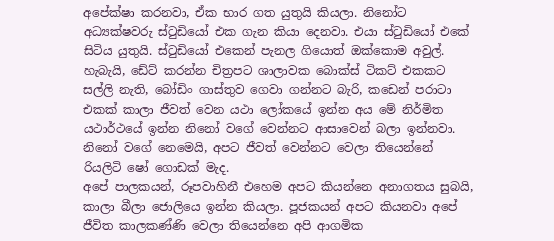අපේක්ෂා කරනවා, ඒක භාර ගත යුතුයි කියලා. නිනෝට අධ්‍යක්ෂවරු ස්ටුඩියෝ එක ගැන කියා දෙනවා. එයා ස්ටුඩියෝ එකේ සිටිය යුතුයි. ස්ටුඩියෝ එකෙන් පැනල ගියොත් ඔක්කොම අවුල්.
හැබැයි, ඩේට් කරන්න චිත්‍රපට ශාලාවක බොක්ස් ටිකට් එකකට සල්ලි නැති, බෝඩිං ගාස්තුව ගෙවා ගන්නට බැරි, කඩෙන් පරාටා එකක් කාලා ජීවත් වෙන යථා ලෝකයේ ඉන්න අය මේ නිර්මිත යථාර්ථයේ ඉන්න නිනෝ වගේ වෙන්නට ආසාවෙන් බලා ඉන්නවා.
නිනෝ වගේ නෙමෙයි, අපට ජීවත් වෙන්නට වෙලා තියෙන්නේ රියලිටි ෂෝ ගොඩක් මැද.
අපේ පාලකයන්, රූපවාහිනී එහෙම අපට කියන්නෙ අනාගතය සුබයි, කාලා බීලා ජොලියෙ ඉන්න කියලා. පූජකයන් අපට කියනවා අපේ ජීවිත කාලකණ්ණි වෙලා තියෙන්නෙ අපි ආගමික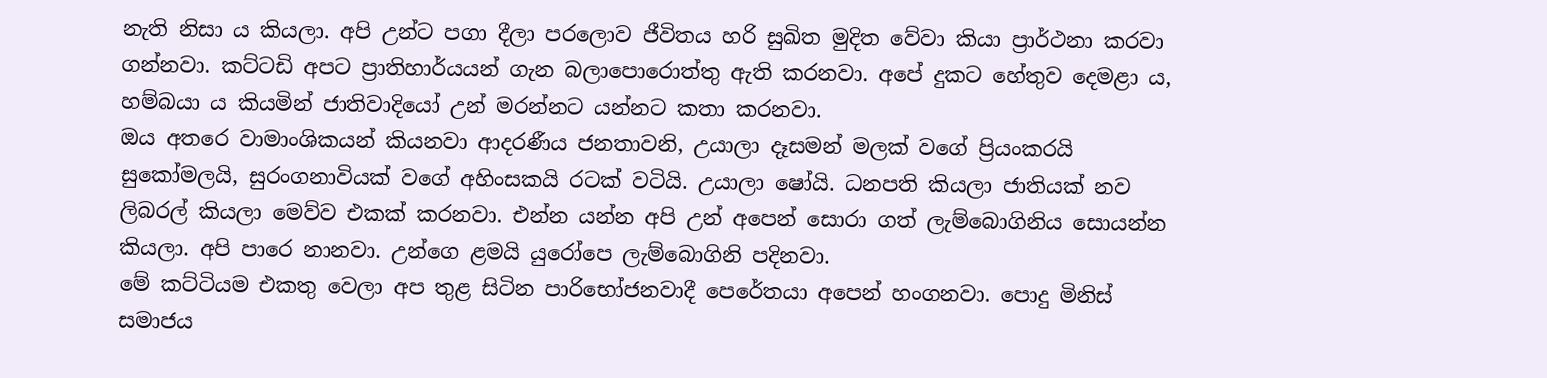නැති නිසා ය කියලා. අපි උන්ට පගා දීලා පරලොව ජීවිතය හරි සුඛිත මුදිත වේවා කියා ප්‍රාර්ථනා කරවා ගන්නවා. කට්ටඩි අපට ප්‍රාතිහාර්යයන් ගැන බලාපොරොත්තු ඇති කරනවා. අපේ දුකට හේතුව දෙමළා ය, හම්බයා ය කියමින් ජාතිවාදියෝ උන් මරන්නට යන්නට කතා කරනවා.
ඔය අතරෙ වාමාංශිකයන් කියනවා ආදරණීය ජනතාවනි, උයාලා දෑසමන් මලක් වගේ ප්‍රියංකරයි සුකෝමලයි, සුරංගනාවියක් වගේ අහිංසකයි රටක් වටියි. උයාලා ෂෝයි. ධනපති කියලා ජාතියක් නව ලිබරල් කියලා මෙව්ව එකක් කරනවා. එන්න යන්න අපි උන් අපෙන් සොරා ගත් ලැම්බොගිනිය සොයන්න කියලා. අපි පාරෙ නානවා. උන්ගෙ ළමයි යුරෝපෙ ලැම්බොගිනි පදිනවා.
මේ කට්ටියම එකතු වෙලා අප තුළ සිටින පාරිභෝජනවාදී පෙරේතයා අපෙන් හංගනවා. පොදු මිනිස් සමාජය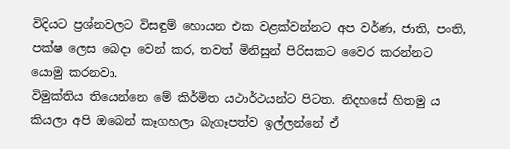විදියට ප්‍රශ්නවලට විසඳුම් හොයන එක වළක්වන්නට අප වර්ණ, ජාති, පංති, පක්ෂ ලෙස බෙදා වෙන් කර, තවත් මිනිසුන් පිරිසකට වෛර කරන්නට යොමු කරනවා.
විමුක්තිය තියෙන්නෙ මේ කිර්මිත යථාර්ථයන්ට පිටත. නිදහසේ හිතමු ය කියලා අපි ඔබෙන් කෑගහලා බැගෑපත්ව ඉල්ලන්නේ ඒ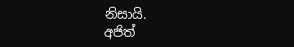නිසායි.
අජිත්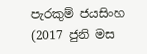පැරකුම් ජයසිංහ (2017 ජුනි මස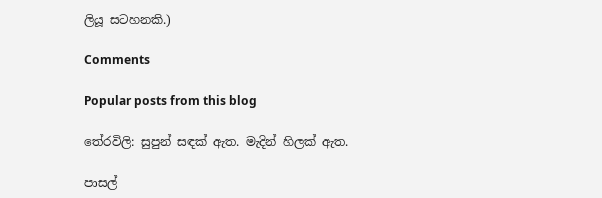ලියූ සටහනකි.)

Comments

Popular posts from this blog

තේරවිලි: සුපුන් සඳක් ඇත. මැදින් හිලක් ඇත.

පාසල්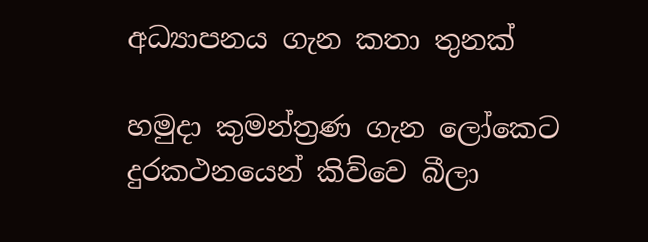අධ්‍යාපනය ගැන කතා තුනක්

හමුදා කුමන්ත්‍රණ ගැන ලෝකෙට දුරකථනයෙන් කිව්වෙ බීලා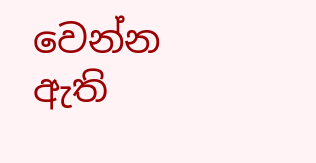වෙන්න ඇති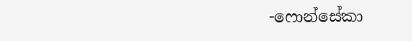-ෆොන්සේකා